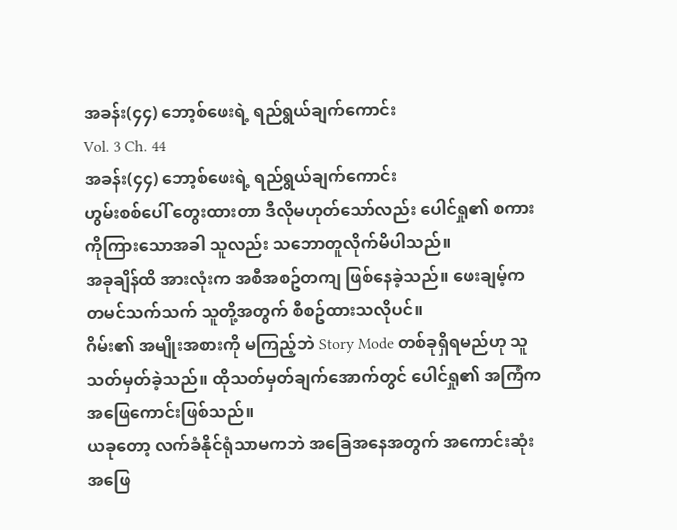အခန်း(၄၄) ဘော့စ်ဖေးရဲ့ ရည်ရွယ်ချက်ကောင်း
Vol. 3 Ch. 44
အခန်း(၄၄) ဘော့စ်ဖေးရဲ့ ရည်ရွယ်ချက်ကောင်း
ဟွမ်းစစ်ပေါ် တွေးထားတာ ဒီလိုမဟုတ်သော်လည်း ပေါင်ရှု၏ စကားကိုကြားသောအခါ သူလည်း သဘောတူလိုက်မိပါသည်။
အခုချိန်ထိ အားလုံးက အစီအစဥ်တကျ ဖြစ်နေခဲ့သည်။ ဖေးချမ့်က တမင်သက်သက် သူတို့အတွက် စီစဥ်ထားသလိုပင်။
ဂိမ်း၏ အမျိုးအစားကို မကြည့်ဘဲ Story Mode တစ်ခုရှိရမည်ဟု သူသတ်မှတ်ခဲ့သည်။ ထိုသတ်မှတ်ချက်အောက်တွင် ပေါင်ရှု၏ အကြံက အဖြေကောင်းဖြစ်သည်။
ယခုတော့ လက်ခံနိုင်ရုံသာမကဘဲ အခြေအနေအတွက် အကောင်းဆုံး အဖြေ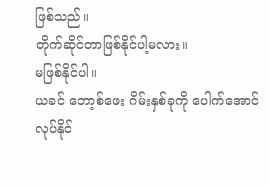ဖြစ်သည်။
တိုက်ဆိုင်တာဖြစ်နိုင်ပါ့မလား။
မဖြစ်နိုင်ပါ။
ယခင် ဘော့စ်ဖေး ဂိမ်းနှစ်ခုကို ပေါက်အောင် လုပ်နိုင်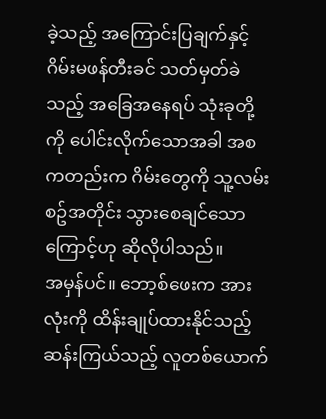ခဲ့သည့် အကြောင်းပြချက်နှင့် ဂိမ်းမဖန်တီးခင် သတ်မှတ်ခဲသည့် အခြေအနေရပ် သုံးခုတို့ကို ပေါင်းလိုက်သောအခါ အစကတည်းက ဂိမ်းတွေကို သူ့လမ်းစဥ်အတိုင်း သွားစေချင်သောကြောင့်ဟု ဆိုလိုပါသည်။
အမှန်ပင်။ ဘော့စ်ဖေးက အားလုံးကို ထိန်းချုပ်ထားနိုင်သည့် ဆန်းကြယ်သည့် လူတစ်ယောက်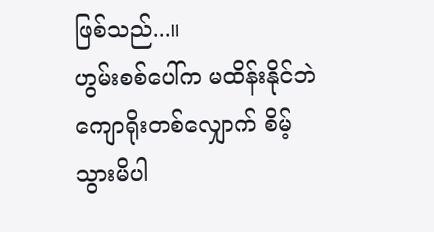ဖြစ်သည်...။
ဟွမ်းစစ်ပေါ်က မထိန်းနိုင်ဘဲ ကျောရိုးတစ်လျှောက် စိမ့်သွားမိပါ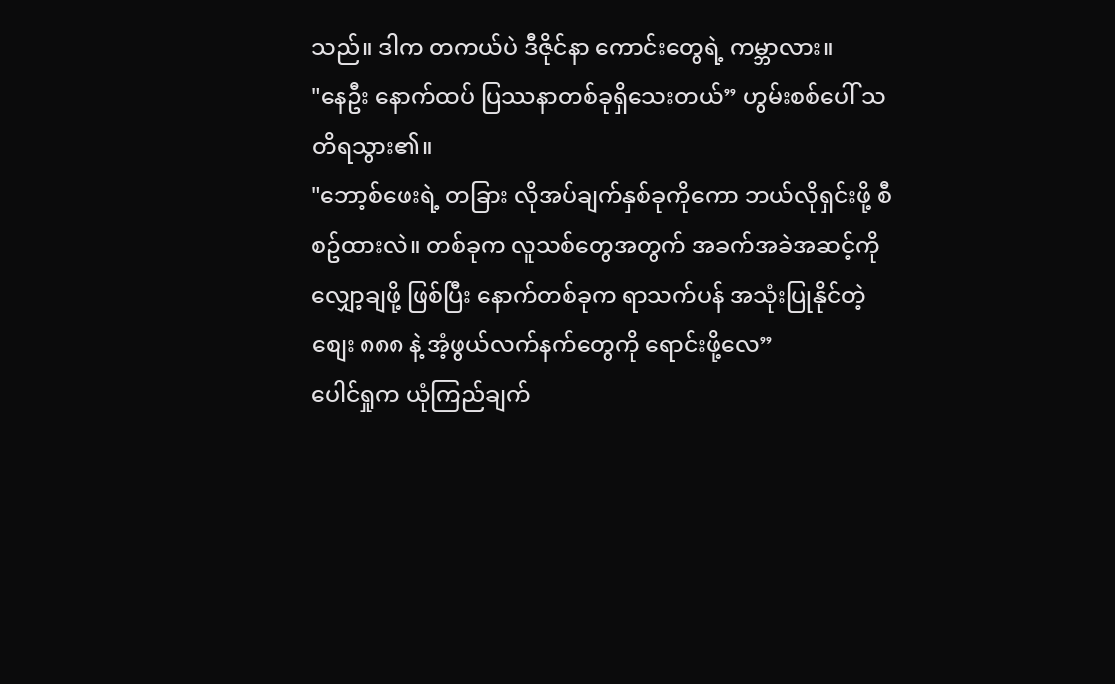သည်။ ဒါက တကယ်ပဲ ဒီဇိုင်နာ ကောင်းတွေရဲ့ ကမ္ဘာလား။
"နေဦး နောက်ထပ် ပြဿနာတစ်ခုရှိသေးတယ်” ဟွမ်းစစ်ပေါ် သတိရသွား၏။
"ဘော့စ်ဖေးရဲ့ တခြား လိုအပ်ချက်နှစ်ခုကိုကော ဘယ်လိုရှင်းဖို့ စီစဥ်ထားလဲ။ တစ်ခုက လူသစ်တွေအတွက် အခက်အခဲအဆင့်ကို လျှော့ချဖို့ ဖြစ်ပြီး နောက်တစ်ခုက ရာသက်ပန် အသုံးပြုနိုင်တဲ့ စျေး ၈၈၈ နဲ့ အံ့ဖွယ်လက်နက်တွေကို ရောင်းဖို့လေ”
ပေါင်ရှုက ယုံကြည်ချက်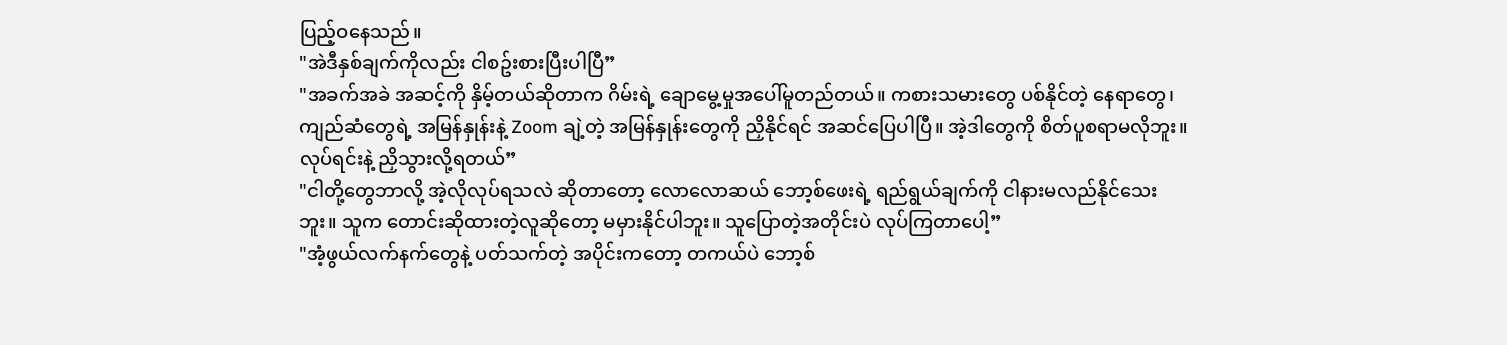ပြည့်ဝနေသည်။
"အဲဒီနှစ်ချက်ကိုလည်း ငါစဥ်းစားပြီးပါပြီ”
"အခက်အခဲ အဆင့်ကို နှိမ့်တယ်ဆိုတာက ဂိမ်းရဲ့ ချောမွေ့မှုအပေါ်မူတည်တယ်။ ကစားသမားတွေ ပစ်နိုင်တဲ့ နေရာတွေ၊ ကျည်ဆံတွေရဲ့ အမြန်နှုန်းနဲ့ Zoom ချဲ့တဲ့ အမြန်နှုန်းတွေကို ညှိနိုင်ရင် အဆင်ပြေပါပြီ။ အဲ့ဒါတွေကို စိတ်ပူစရာမလိုဘူး။ လုပ်ရင်းနဲ့ ညှိသွားလို့ရတယ်”
"ငါတို့တွေဘာလို့ အဲ့လိုလုပ်ရသလဲ ဆိုတာတော့ လောလောဆယ် ဘော့စ်ဖေးရဲ့ ရည်ရွယ်ချက်ကို ငါနားမလည်နိုင်သေးဘူး။ သူက တောင်းဆိုထားတဲ့လူဆိုတော့ မမှားနိုင်ပါဘူး။ သူပြောတဲ့အတိုင်းပဲ လုပ်ကြတာပေါ့”
"အံ့ဖွယ်လက်နက်တွေနဲ့ ပတ်သက်တဲ့ အပိုင်းကတော့ တကယ်ပဲ ဘော့စ်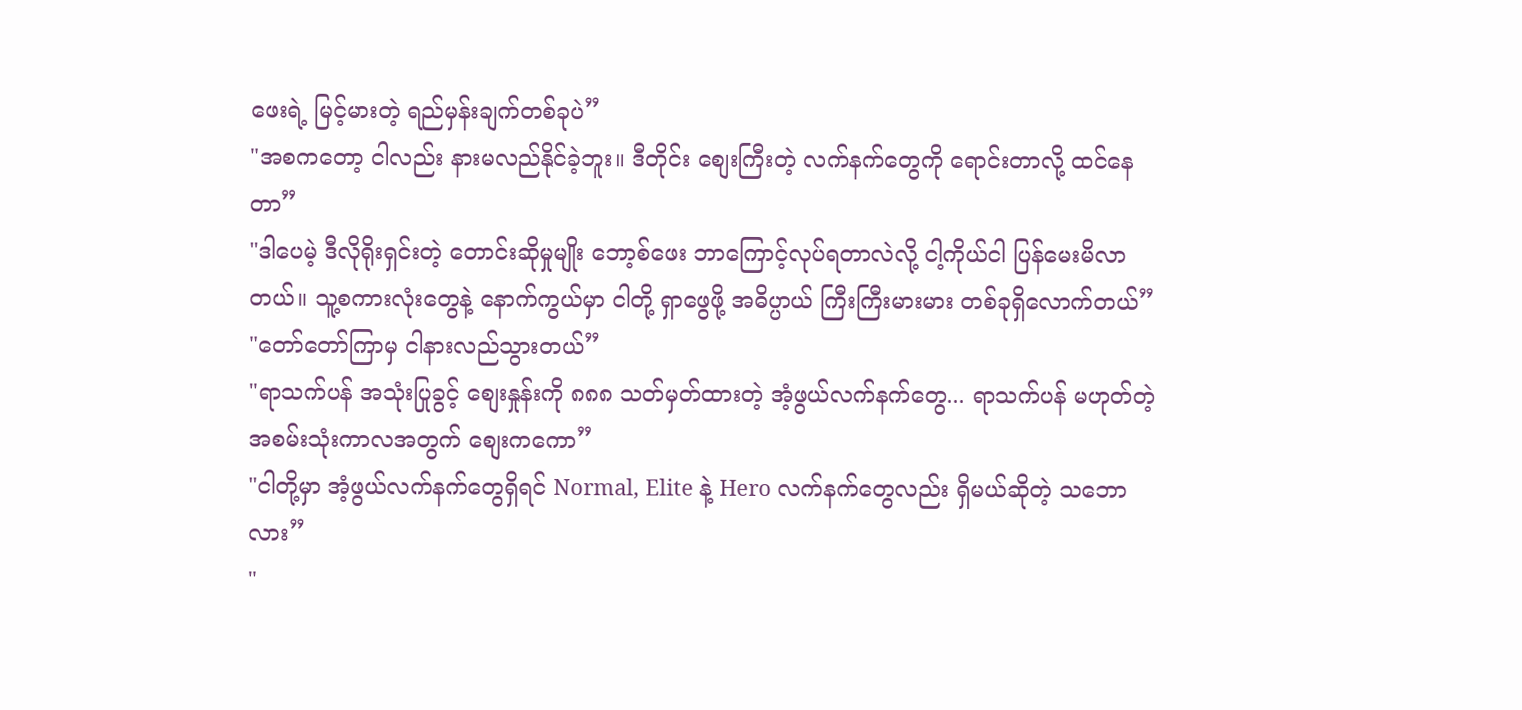ဖေးရဲ့ မြင့်မားတဲ့ ရည်မှန်းချက်တစ်ခုပဲ”
"အစကတော့ ငါလည်း နားမလည်နိုင်ခဲ့ဘူး။ ဒီတိုင်း စျေးကြီးတဲ့ လက်နက်တွေကို ရောင်းတာလို့ ထင်နေတာ”
"ဒါပေမဲ့ ဒီလိုရိုးရှင်းတဲ့ တောင်းဆိုမှုမျိုး ဘော့စ်ဖေး ဘာကြောင့်လုပ်ရတာလဲလို့ ငါ့ကိုယ်ငါ ပြန်မေးမိလာတယ်။ သူ့စကားလုံးတွေနဲ့ နောက်ကွယ်မှာ ငါတို့ ရှာဖွေဖို့ အဓိပ္ပာယ် ကြီးကြီးမားမား တစ်ခုရှိလောက်တယ်”
"တော်တော်ကြာမှ ငါနားလည်သွားတယ်”
"ရာသက်ပန် အသုံးပြုခွင့် စျေးနှုန်းကို ၈၈၈ သတ်မှတ်ထားတဲ့ အံ့ဖွယ်လက်နက်တွေ... ရာသက်ပန် မဟုတ်တဲ့ အစမ်းသုံးကာလအတွက် စျေးကကော”
"ငါတို့မှာ အံ့ဖွယ်လက်နက်တွေရှိရင် Normal, Elite နဲ့ Hero လက်နက်တွေလည်း ရှိမယ်ဆိုတဲ့ သဘောလား”
"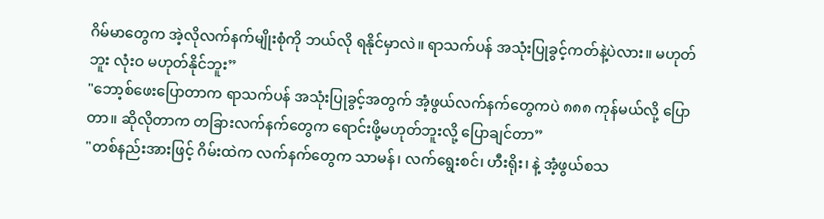ဂိမ်မာတွေက အဲ့လိုလက်နက်မျိုးစုံကို ဘယ်လို ရနိုင်မှာလဲ။ ရာသက်ပန် အသုံးပြုခွင့်ကတ်နဲ့ပဲလား။ မဟုတ်ဘူး လုံးဝ မဟုတ်နိုင်ဘူး”
"ဘော့စ်ဖေးပြောတာက ရာသက်ပန် အသုံးပြုခွင့်အတွက် အံ့ဖွယ်လက်နက်တွေကပဲ ၈၈၈ ကုန်မယ်လို့ ပြောတာ။ ဆိုလိုတာက တခြားလက်နက်တွေက ရောင်းဖို့မဟုတ်ဘူးလို့ ပြောချင်တာ”
"တစ်နည်းအားဖြင့် ဂိမ်းထဲက လက်နက်တွေက သာမန်၊ လက်ရွေးစင်၊ ဟီးရိုး၊ နဲ့ အံ့ဖွယ်စသ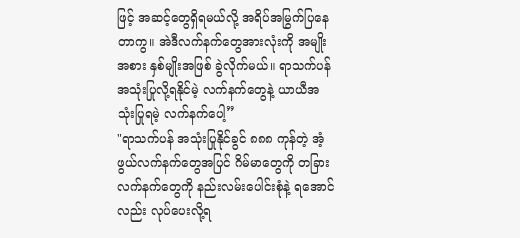ဖြင့် အဆင့်တွေရှိရမယ်လို့ အရိပ်အမြွက်ပြနေတာကွ။ အဲဒီလက်နက်တွေအားလုံးကို အမျိုးအစား နှစ်မျိုးအဖြစ် ခွဲလိုက်မယ်။ ရာသက်ပန် အသုံးပြုလို့ရနိုင်မဲ့ လက်နက်တွေနဲ့ ယာယီအသုံးပြုရမဲ့ လက်နက်ပေါ့”
"ရာသက်ပန် အသုံးပြုနိုင်ခွင် ၈၈၈ ကုန်တဲ့ အံ့ဖွယ်လက်နက်တွေအပြင် ဂိမ်မာတွေကို တခြားလက်နက်တွေကို နည်းလမ်းပေါင်းစုံနဲ့ ရအောင်လည်း လုပ်ပေးလို့ရ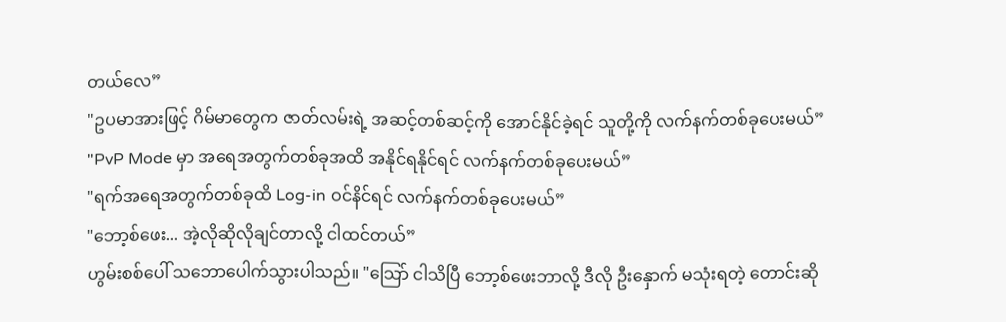တယ်လေ”
"ဥပမာအားဖြင့် ဂိမ်မာတွေက ဇာတ်လမ်းရဲ့ အဆင့်တစ်ဆင့်ကို အောင်နိုင်ခဲ့ရင် သူတို့ကို လက်နက်တစ်ခုပေးမယ်”
"PvP Mode မှာ အရေအတွက်တစ်ခုအထိ အနိုင်ရနိုင်ရင် လက်နက်တစ်ခုပေးမယ်”
"ရက်အရေအတွက်တစ်ခုထိ Log-in ဝင်နိင်ရင် လက်နက်တစ်ခုပေးမယ်”
"ဘော့စ်ဖေး... အဲ့လိုဆိုလိုချင်တာလို့ ငါထင်တယ်”
ဟွမ်းစစ်ပေါ် သဘောပေါက်သွားပါသည်။ "သြော် ငါသိပြီ ဘော့စ်ဖေးဘာလို့ ဒီလို ဦးနှောက် မသုံးရတဲ့ တောင်းဆို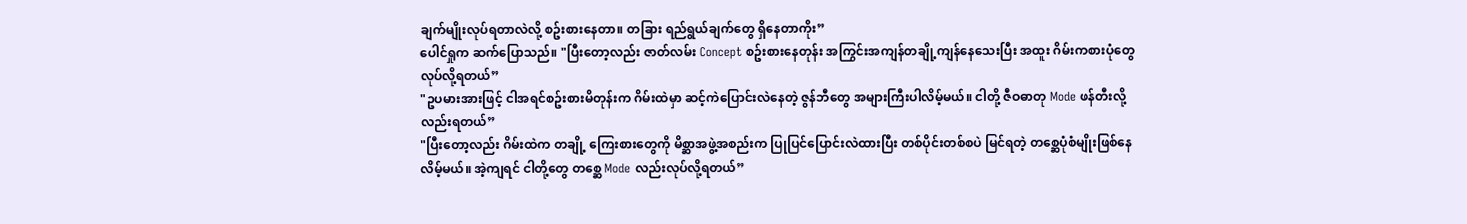ချက်မျိုးလုပ်ရတာလဲလို့ စဥ်းစားနေတာ။ တခြား ရည်ရွယ်ချက်တွေ ရှိနေတာကိုး”
ပေါင်ရှုက ဆက်ပြောသည်။ "ပြီးတော့လည်း ဇာတ်လမ်း Concept စဥ်းစားနေတုန်း အကြွင်းအကျန်တချို့ကျန်နေသေးပြီး အထူး ဂိမ်းကစားပုံတွေ လုပ်လို့ရတယ်”
"ဥပမားအားဖြင့် ငါအရင်စဥ်းစားမိတုန်းက ဂိမ်းထဲမှာ ဆင့်ကဲပြောင်းလဲနေတဲ့ ဇွန်ဘီတွေ အများကြီးပါလိမ့်မယ်။ ငါတို့ ဇီဝဓာတု Mode ဖန်တီးလို့လည်းရတယ်”
"ပြီးတော့လည်း ဂိမ်းထဲက တချို့ ကြေးစားတွေကို မိစ္ဆာအဖွဲ့အစည်းက ပြုပြင်ပြောင်းလဲထားပြီး တစ်ပိုင်းတစ်စပဲ မြင်ရတဲ့ တစ္ဆေပုံစံမျိုးဖြစ်နေလိမ့်မယ်။ အဲ့ကျရင် ငါတို့တွေ တစ္ဆေ Mode လည်းလုပ်လို့ရတယ်”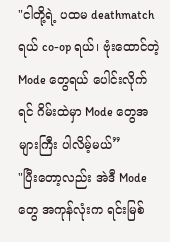"ငါတို့ရဲ့ ပထမ deathmatch ရယ် co-op ရယ်၊ ဗုံးထောင်တဲ့ Mode တွေရယ် ပေါင်းလိုက်ရင် ဂိမ်းထဲမှာ Mode တွေအများကြီး ပါလိမ့်မယ်”
"ပြီးတော့လည်း အဲဒီ Mode တွေ အကုန်လုံးက ရင်းမြစ်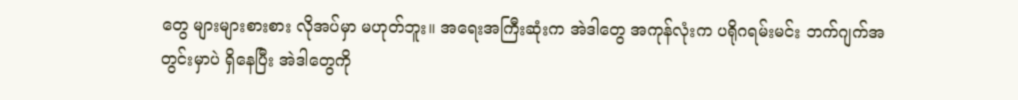တွေ များများစားစား လိုအပ်မှာ မဟုတ်ဘူး။ အရေးအကြီးဆုံးက အဲဒါတွေ အကုန်လုံးက ပရိုဂရမ်းမင်း ဘက်ဂျက်အတွင်းမှာပဲ ရှိနေပြီး အဲဒါတွေကို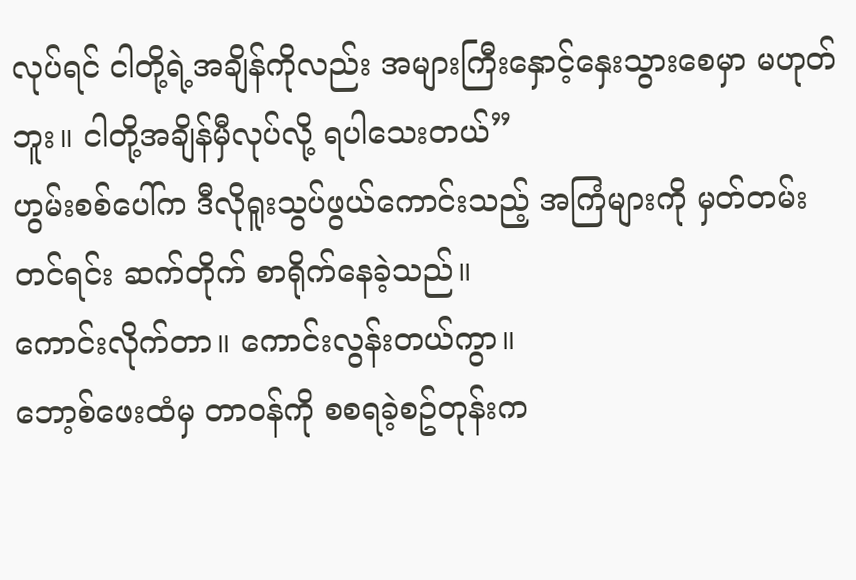လုပ်ရင် ငါတို့ရဲ့အချိန်ကိုလည်း အများကြီးနှောင့်နှေးသွားစေမှာ မဟုတ်ဘူး။ ငါတို့အချိန်မှီလုပ်လို့ ရပါသေးတယ်”
ဟွမ်းစစ်ပေါ်က ဒီလိုရူးသွပ်ဖွယ်ကောင်းသည့် အကြံများကို မှတ်တမ်းတင်ရင်း ဆက်တိုက် စာရိုက်နေခဲ့သည်။
ကောင်းလိုက်တာ။ ကောင်းလွန်းတယ်ကွာ။
ဘော့စ်ဖေးထံမှ တာဝန်ကို စစရခဲ့စဥ်တုန်းက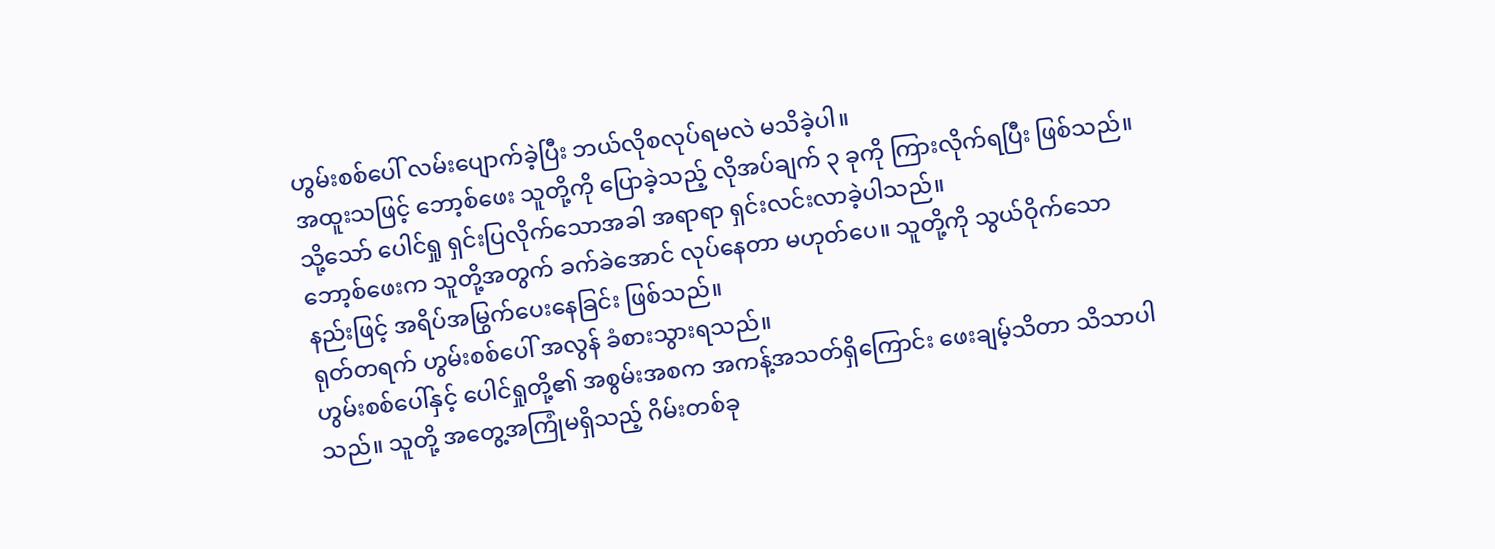ဟွမ်းစစ်ပေါ် လမ်းပျောက်ခဲ့ပြီး ဘယ်လိုစလုပ်ရမလဲ မသိခဲ့ပါ။
အထူးသဖြင့် ဘော့စ်ဖေး သူတို့ကို ပြောခဲ့သည့် လိုအပ်ချက် ၃ ခုကို ကြားလိုက်ရပြီး ဖြစ်သည်။
သို့သော် ပေါင်ရှု ရှင်းပြလိုက်သောအခါ အရာရာ ရှင်းလင်းလာခဲ့ပါသည်။
ဘော့စ်ဖေးက သူတို့အတွက် ခက်ခဲအောင် လုပ်နေတာ မဟုတ်ပေ။ သူတို့ကို သွယ်ဝိုက်သော နည်းဖြင့် အရိပ်အမြွက်ပေးနေခြင်း ဖြစ်သည်။
ရုတ်တရက် ဟွမ်းစစ်ပေါ် အလွန် ခံစားသွားရသည်။
ဟွမ်းစစ်ပေါ်နှင့် ပေါင်ရှုတို့၏ အစွမ်းအစက အကန့်အသတ်ရှိကြောင်း ဖေးချမ့်သိတာ သိသာပါသည်။ သူတို့ အတွေ့အကြုံမရှိသည့် ဂိမ်းတစ်ခု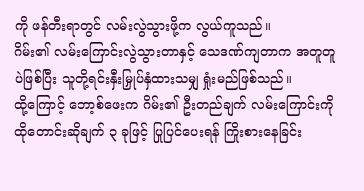ကို ဖန်တီးရာတွင် လမ်းလွဲသွားဖို့က လွယ်ကူသည်။
ဂိမ်း၏ လမ်းကြောင်းလွဲသွားတာနှင့် သေဒဏ်ကျတာက အတူတူပဲဖြစ်ပြီး သူတို့ရင်းနှီးမြှုပ်နှံထားသမျှ ရှုံးမည်ဖြစ်သည်။
ထို့ကြောင့် ဘော့စ်ဖေးက ဂိမ်း၏ ဦးတည်ချက် လမ်းကြောင်းကို ထိုတောင်းဆိုချက် ၃ ခုဖြင့် ပြုပြင်ပေးရန် ကြိုးစားနေခြင်း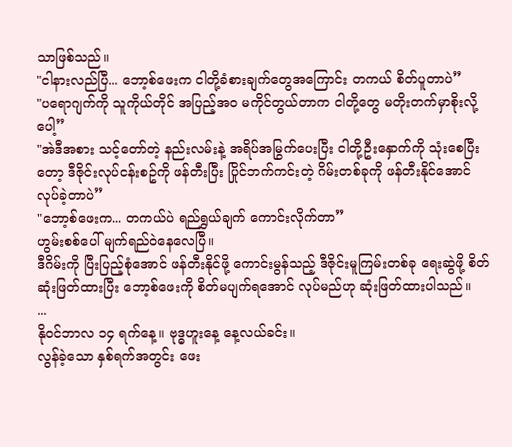သာဖြစ်သည်။
"ငါနားလည်ပြီ... ဘော့စ်ဖေးက ငါတို့ခံစားချက်တွေအကြောင်း တကယ် စိတ်ပူတာပဲ”
"ပရောဂျက်ကို သူကိုယ်တိုင် အပြည့်အဝ မကိုင်တွယ်တာက ငါတို့တွေ မတိုးတက်မှာစိုးလို့ပေါ့”
"အဲဒီအစား သင့်တော်တဲ့ နည်းလမ်းနဲ့ အရိပ်အမြွက်ပေးပြီး ငါတို့ဦးနှောက်ကို သုံးစေပြီးတော့ ဒီဇိုင်းလုပ်ငန်းစဥ်ကို ဖန်တီးပြီး ပြိုင်ဘက်ကင်းတဲ့ ဂိမ်းတစ်ခုကို ဖန်တီးနိုင်အောင် လုပ်ခဲ့တာပဲ”
"ဘော့စ်ဖေးက... တကယ်ပဲ ရည်ရွှယ်ချက် ကောင်းလိုက်တာ”
ဟွမ်းစစ်ပေါ် မျက်ရည်ဝဲနေလေပြီ။
ဒီဂိမ်းကို ပြီးပြည့်စုံအောင် ဖန်တီးနိုင်ဖို့ ကောင်းမွန်သည့် ဒီဇိုင်းမူကြမ်းတစ်ခု ရေးဆွဲဖို့ စိတ်ဆုံးဖြတ်ထားပြီး ဘော့စ်ဖေးကို စိတ်မပျက်ရအောင် လုပ်မည်ဟု ဆုံးဖြတ်ထားပါသည်။
...
နိုဝင်ဘာလ ၁၄ ရက်နေ့။ ဗုဒ္ဓဟူးနေ့ နေ့လယ်ခင်း။
လွန်ခဲ့သော နှစ်ရက်အတွင်း ဖေး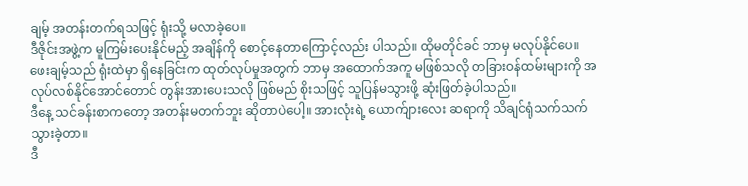ချမ့် အတန်းတက်ရသဖြင့် ရုံးသို့ မလာခဲ့ပေ။
ဒီဇိုင်းအဖွဲ့က မူကြမ်းပေးနိုင်မည့် အချိန်ကို စောင့်နေတာကြောင့်လည်း ပါသည်။ ထိုမတိုင်ခင် ဘာမှ မလုပ်နိုင်ပေ။
ဖေးချမ့်သည် ရုံးထဲမှာ ရှိနေခြင်းက ထုတ်လုပ်မှုအတွက် ဘာမှ အထောက်အကူ မဖြစ်သလို တခြားဝန်ထမ်းများကို အလုပ်လစ်နိုင်အောင်တောင် တွန်းအားပေးသလို ဖြစ်မည် စိုးသဖြင့် သူပြန်မသွားဖို့ ဆုံးဖြတ်ခဲ့ပါသည်။
ဒီနေ့ သင်ခန်းစာကတော့ အတန်းမတက်ဘူး ဆိုတာပဲပေါ့။ အားလုံးရဲ့ ယောက်ျားလေး ဆရာကို သိချင်ရုံသက်သက် သွားခဲ့တာ။
ဒီ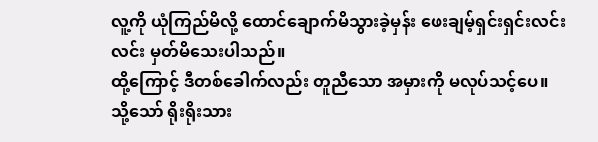လူ့ကို ယုံကြည်မိလို့ ထောင်ချောက်မိသွားခဲ့မှန်း ဖေးချမ့်ရှင်းရှင်းလင်းလင်း မှတ်မိသေးပါသည်။
ထို့ကြောင့် ဒီတစ်ခေါက်လည်း တူညီသော အမှားကို မလုပ်သင့်ပေ။
သို့သော် ရိုးရိုးသား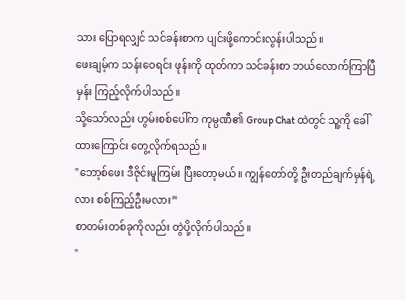သား ပြောရလျှင် သင်ခန်းစာက ပျင်းဖို့ကောင်းလွန်းပါသည်။
ဖေးချမ့်က သန်းဝေရင်း ဖုန်းကို ထုတ်ကာ သင်ခန်းစာ ဘယ်လောက်ကြာပြီမှန်း ကြည့်လိုက်ပါသည်။
သို့သော်လည်း ဟွမ်းစစ်ပေါ်က ကုမ္ပဏီ၏ Group Chat ထဲတွင် သူ့ကို ခေါ်ထားကြောင်း တွေ့လိုက်ရသည်။
"ဘော့စ်ဖေး ဒီဇိုင်းမူကြမ်း ပြီးတော့မယ်။ ကျွန်တော်တို့ ဦးတည်ချက်မှန်ရဲ့လား စစ်ကြည့်ဦးမလား”
စာတမ်းတစ်ခုကိုလည်း တွဲပို့လိုက်ပါသည်။
"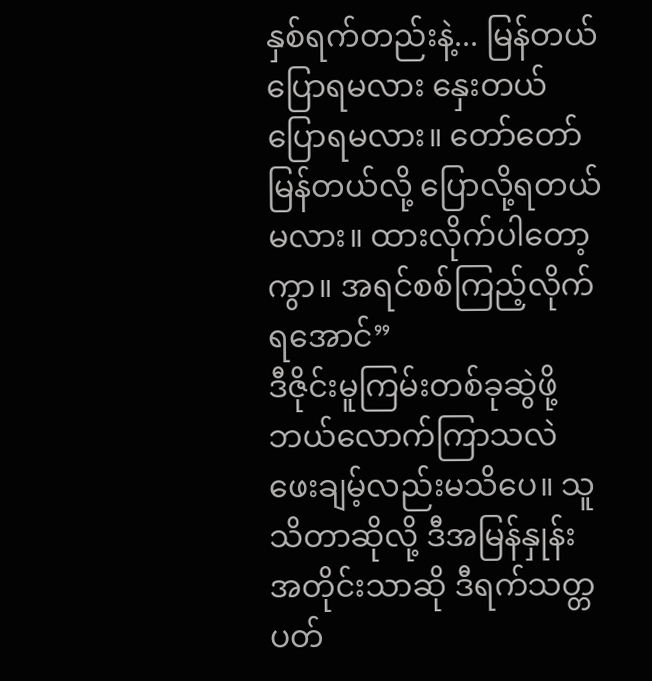နှစ်ရက်တည်းနဲ့... မြန်တယ်ပြောရမလား နှေးတယ်ပြောရမလား။ တော်တော်မြန်တယ်လို့ ပြောလို့ရတယ်မလား။ ထားလိုက်ပါတော့ကွာ။ အရင်စစ်ကြည့်လိုက်ရအောင်”
ဒီဇိုင်းမူကြမ်းတစ်ခုဆွဲဖို့ ဘယ်လောက်ကြာသလဲ ဖေးချမ့်လည်းမသိပေ။ သူသိတာဆိုလို့ ဒီအမြန်နှုန်းအတိုင်းသာဆို ဒီရက်သတ္တပတ်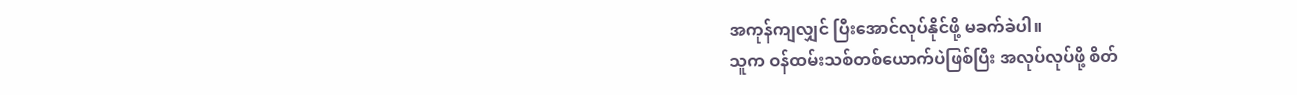အကုန်ကျလျှင် ပြီးအောင်လုပ်နိုင်ဖို့ မခက်ခဲပါ။
သူက ဝန်ထမ်းသစ်တစ်ယောက်ပဲဖြစ်ပြီး အလုပ်လုပ်ဖို့ စိတ်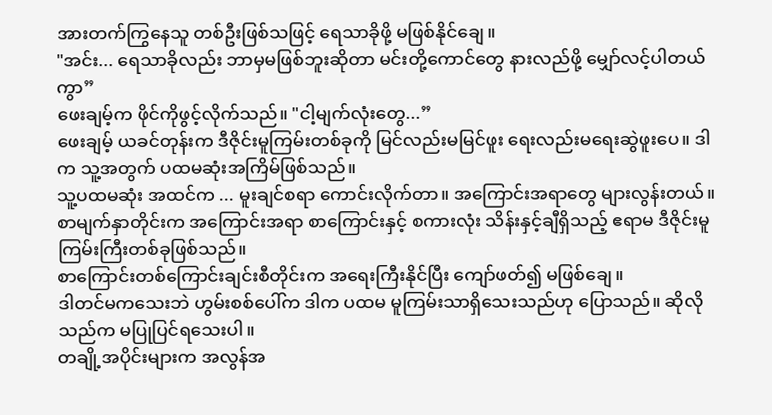အားတက်ကြွနေသူ တစ်ဦးဖြစ်သဖြင့် ရေသာခိုဖို့ မဖြစ်နိုင်ချေ။
"အင်း... ရေသာခိုလည်း ဘာမှမဖြစ်ဘူးဆိုတာ မင်းတို့ကောင်တွေ နားလည်ဖို့ မျှော်လင့်ပါတယ်ကွာ”
ဖေးချမ့်က ဖိုင်ကိုဖွင့်လိုက်သည်။ "ငါ့မျက်လုံးတွေ...”
ဖေးချမ့် ယခင်တုန်းက ဒီဇိုင်းမူကြမ်းတစ်ခုကို မြင်လည်းမမြင်ဖူး ရေးလည်းမရေးဆွဲဖူးပေ။ ဒါက သူ့အတွက် ပထမဆုံးအကြိမ်ဖြစ်သည်။
သူ့ပထမဆုံး အထင်က ... မူးချင်စရာ ကောင်းလိုက်တာ။ အကြောင်းအရာတွေ များလွန်းတယ်။
စာမျက်နှာတိုင်းက အကြောင်းအရာ စာကြောင်းနှင့် စကားလုံး သိန်းနှင့်ချီရှိသည့် ဧရာမ ဒီဇိုင်းမူကြမ်းကြီးတစ်ခုဖြစ်သည်။
စာကြောင်းတစ်ကြောင်းချင်းစီတိုင်းက အရေးကြီးနိုင်ပြီး ကျော်ဖတ်၍ မဖြစ်ချေ။
ဒါတင်မကသေးဘဲ ဟွမ်းစစ်ပေါ်က ဒါက ပထမ မူကြမ်းသာရှိသေးသည်ဟု ပြောသည်။ ဆိုလိုသည်က မပြုပြင်ရသေးပါ။
တချို့အပိုင်းများက အလွန်အ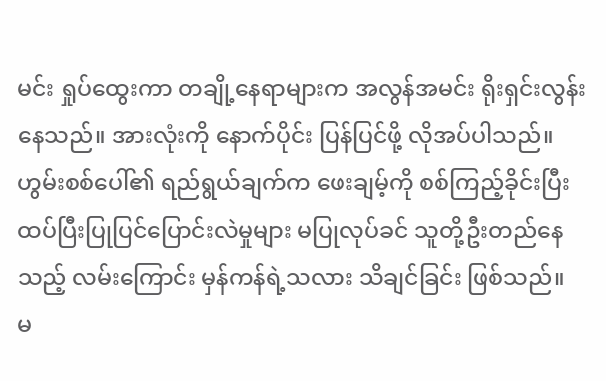မင်း ရှုပ်ထွေးကာ တချို့နေရာများက အလွန်အမင်း ရိုးရှင်းလွန်းနေသည်။ အားလုံးကို နောက်ပိုင်း ပြန်ပြင်ဖို့ လိုအပ်ပါသည်။
ဟွမ်းစစ်ပေါ်၏ ရည်ရွယ်ချက်က ဖေးချမ့်ကို စစ်ကြည့်ခိုင်းပြီး ထပ်ပြီးပြုပြင်ပြောင်းလဲမှုများ မပြုလုပ်ခင် သူတို့ဦးတည်နေသည့် လမ်းကြောင်း မှန်ကန်ရဲ့သလား သိချင်ခြင်း ဖြစ်သည်။
မ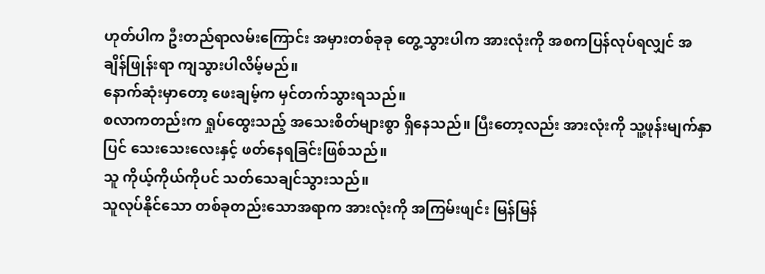ဟုတ်ပါက ဦးတည်ရာလမ်းကြောင်း အမှားတစ်ခုခု တွေ့သွားပါက အားလုံးကို အစကပြန်လုပ်ရလျှင် အချိန်ဖြုန်းရာ ကျသွားပါလိမ့်မည်။
နောက်ဆုံးမှာတော့ ဖေးချမ့်က မှင်တက်သွားရသည်။
စလာကတည်းက ရှုပ်ထွေးသည့် အသေးစိတ်များစွာ ရှိနေသည်။ ပြီးတော့လည်း အားလုံးကို သူ့ဖုန်းမျက်နှာပြင် သေးသေးလေးနှင့် ဖတ်နေရခြင်းဖြစ်သည်။
သူ ကိုယ့်ကိုယ်ကိုပင် သတ်သေချင်သွားသည်။
သူလုပ်နိုင်သော တစ်ခုတည်းသောအရာက အားလုံးကို အကြမ်းဖျင်း မြန်မြန်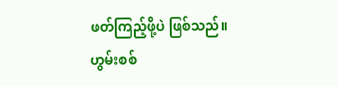ဖတ်ကြည့်ဖို့ပဲ ဖြစ်သည်။
ဟွမ်းစစ်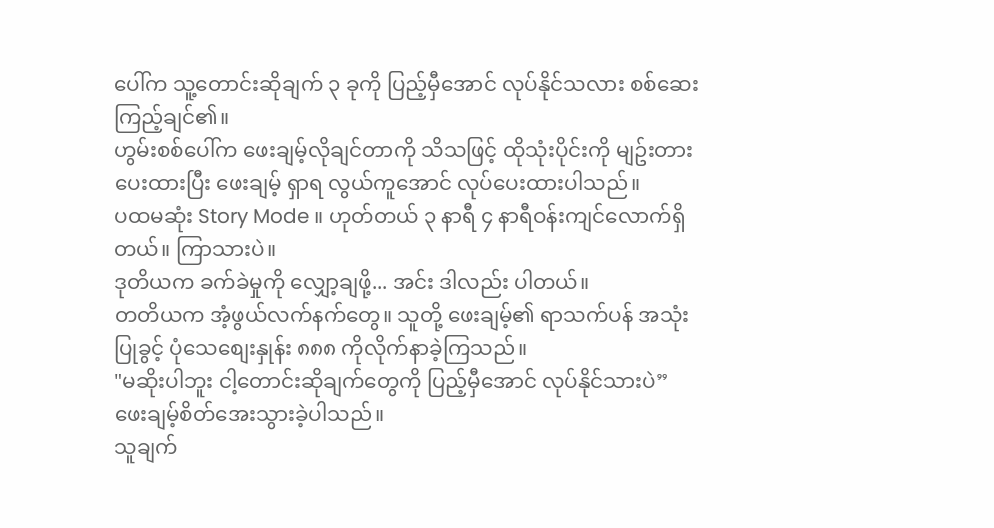ပေါ်က သူ့တောင်းဆိုချက် ၃ ခုကို ပြည့်မှီအောင် လုပ်နိုင်သလား စစ်ဆေးကြည့်ချင်၏။
ဟွမ်းစစ်ပေါ်က ဖေးချမ့်လိုချင်တာကို သိသဖြင့် ထိုသုံးပိုင်းကို မျဥ်းတားပေးထားပြီး ဖေးချမ့် ရှာရ လွယ်ကူအောင် လုပ်ပေးထားပါသည်။
ပထမဆုံး Story Mode ။ ဟုတ်တယ် ၃ နာရီ ၄ နာရီဝန်းကျင်လောက်ရှိတယ်။ ကြာသားပဲ။
ဒုတိယက ခက်ခဲမှုကို လျှော့ချဖို့... အင်း ဒါလည်း ပါတယ်။
တတိယက အံ့ဖွယ်လက်နက်တွေ။ သူတို့ ဖေးချမ့်၏ ရာသက်ပန် အသုံးပြုခွင့် ပုံသေစျေးနှုန်း ၈၈၈ ကိုလိုက်နာခဲ့ကြသည်။
"မဆိုးပါဘူး ငါ့တောင်းဆိုချက်တွေကို ပြည့်မှီအောင် လုပ်နိုင်သားပဲ” ဖေးချမ့်စိတ်အေးသွားခဲ့ပါသည်။
သူချက်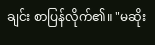ချင်း စာပြန်လိုက်၏။ "မဆိုး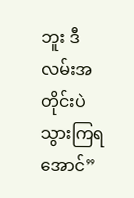ဘူး ဒီလမ်းအတိုင်းပဲ သွားကြရအောင်”